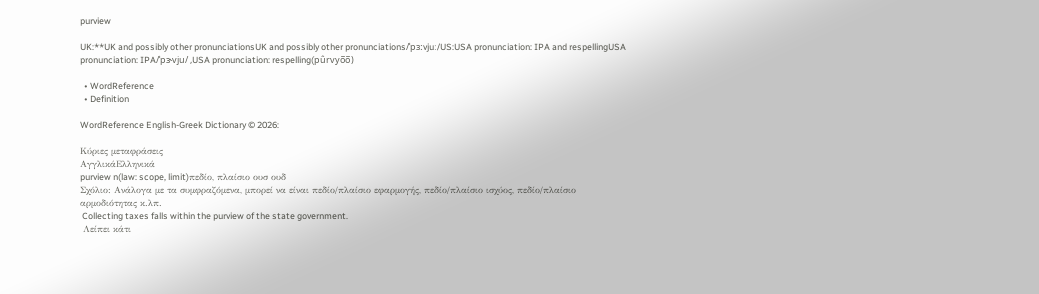purview

UK:**UK and possibly other pronunciationsUK and possibly other pronunciations/ˈpɜːvjuː/US:USA pronunciation: IPA and respellingUSA pronunciation: IPA/ˈpɝvju/ ,USA pronunciation: respelling(pûrvyo̅o̅)

  • WordReference
  • Definition

WordReference English-Greek Dictionary © 2026:

Κύριες μεταφράσεις
ΑγγλικάΕλληνικά
purview n(law: scope, limit)πεδίο, πλαίσιο ουσ ουδ
Σχόλιο: Ανάλογα με τα συμφραζόμενα, μπορεί να είναι πεδίο/πλαίσιο εφαρμογής, πεδίο/πλαίσιο ισχύος, πεδίο/πλαίσιο αρμοδιότητας κ.λπ.
 Collecting taxes falls within the purview of the state government.
 Λείπει κάτι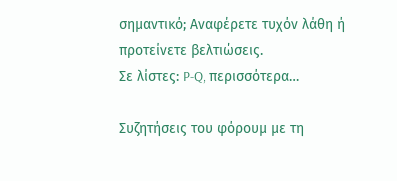σημαντικό; Αναφέρετε τυχόν λάθη ή προτείνετε βελτιώσεις.
Σε λίστες: P-Q, περισσότερα…

Συζητήσεις του φόρουμ με τη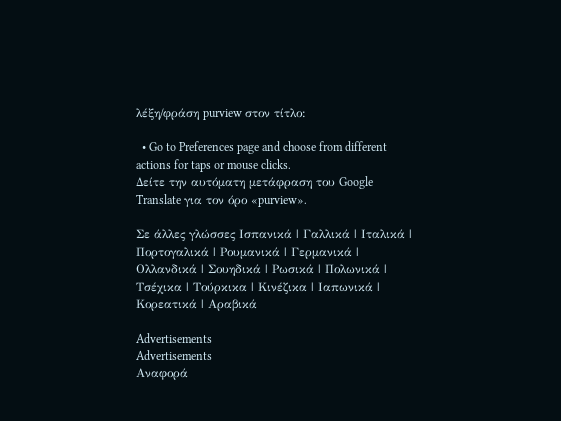λέξη/φράση purview στον τίτλο:

  • Go to Preferences page and choose from different actions for taps or mouse clicks.
Δείτε την αυτόματη μετάφραση του Google Translate για τον όρο «purview».

Σε άλλες γλώσσες Ισπανικά | Γαλλικά | Ιταλικά | Πορτογαλικά | Ρουμανικά | Γερμανικά | Ολλανδικά | Σουηδικά | Ρωσικά | Πολωνικά | Τσέχικα | Τούρκικα | Κινέζικα | Ιαπωνικά | Κορεατικά | Αραβικά

Advertisements
Advertisements
Αναφορά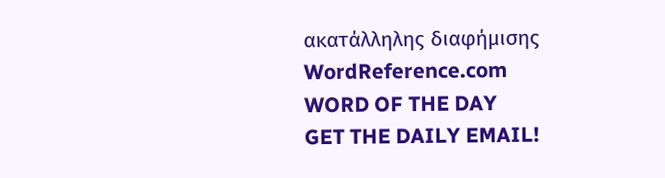ακατάλληλης διαφήμισης
WordReference.com
WORD OF THE DAY
GET THE DAILY EMAIL!